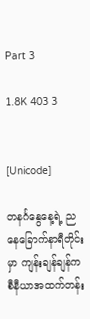Part 3

1.8K 403 3


[Unicode]

တနင်္ဂနွေနေ့ရဲ့ ညနေခြောက်နာရီတိုင်းမှာ ကျန်းချန်ချန်က စီနီယာအထက်တန်း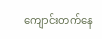ကျောင်းတက်နေ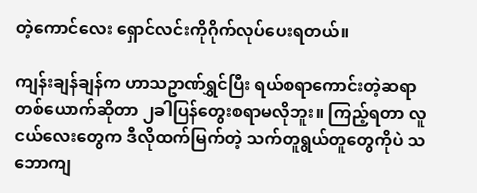တဲ့ကောင်လေး ရှောင်လင်းကိုဂိုက်လုပ်ပေးရတယ်။

ကျန်းချန်ချန်က ဟာသဥာဏ်ရွှင်ပြီး ရယ်စရာကောင်းတဲ့ဆရာတစ်ယောက်ဆိုတာ ၂ခါပြန်တွေးစရာမလိုဘူး။ ကြည့်ရတာ လူငယ်လေးတွေက ဒီလိုထက်မြက်တဲ့ သက်တူရွယ်တူတွေကိုပဲ သဘောကျ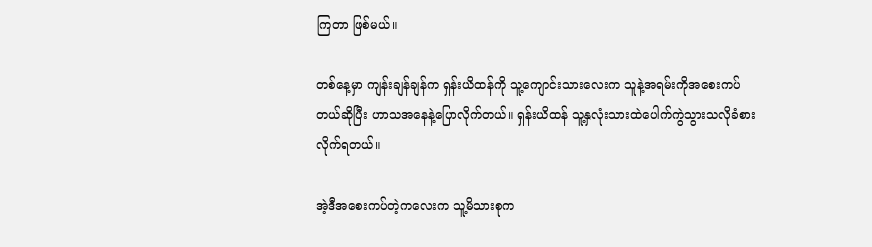ကြတာ ဖြစ်မယ်။

တစ်နေ့မှာ ကျန်းချန်ချန်က ရှန်းယိထန်ကို သူ့ကျောင်းသားလေးက သူနဲ့အရမ်းကိုအစေးကပ်တယ်ဆိုပြီး ဟာသအနေနဲ့ပြောလိုက်တယ်။ ရှန်းယိထန် သူ့နှလုံးသားထဲပေါက်ကွဲသွားသလိုခံစားလိုက်ရတယ်။

အဲ့ဒီအစေးကပ်တဲ့ကလေးက သူ့မိသားစုက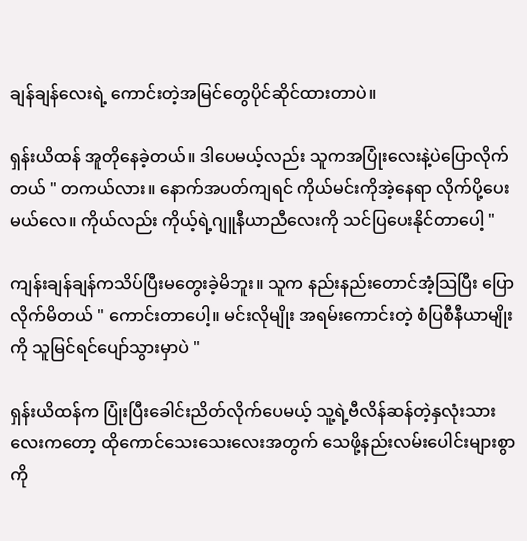ချန်ချန်လေးရဲ့ ကောင်းတဲ့အမြင်တွေပိုင်ဆိုင်ထားတာပဲ။

ရှန်းယိထန် အူတိုနေခဲ့တယ်။ ဒါပေမယ့်လည်း သူကအပြုံးလေးနဲ့ပဲပြောလိုက်တယ် " တကယ်လား။ နောက်အပတ်ကျရင် ကိုယ်မင်းကိုအဲ့နေရာ လိုက်ပို့ပေးမယ်လေ။ ကိုယ်လည်း ကိုယ့်ရဲ့ဂျူနီယာညီလေးကို သင်ပြပေးနိုင်တာပေါ့ "

ကျန်းချန်ချန်ကသိပ်ပြီးမတွေးခဲ့မိဘူး။ သူက နည်းနည်းတောင်အံ့သြပြီး ပြောလိုက်မိတယ် " ကောင်းတာပေါ့။ မင်းလိုမျိုး အရမ်းကောင်းတဲ့ စံပြစီနီယာမျိုးကို သူမြင်ရင်ပျော်သွားမှာပဲ "

ရှန်းယိထန်က ပြုံးပြီးခေါင်းညိတ်လိုက်ပေမယ့် သူ့ရဲ့ဗီလိန်ဆန်တဲ့နှလုံးသားလေးကတော့ ထိုကောင်သေးသေးလေးအတွက် သေဖို့နည်းလမ်းပေါင်းများစွာကို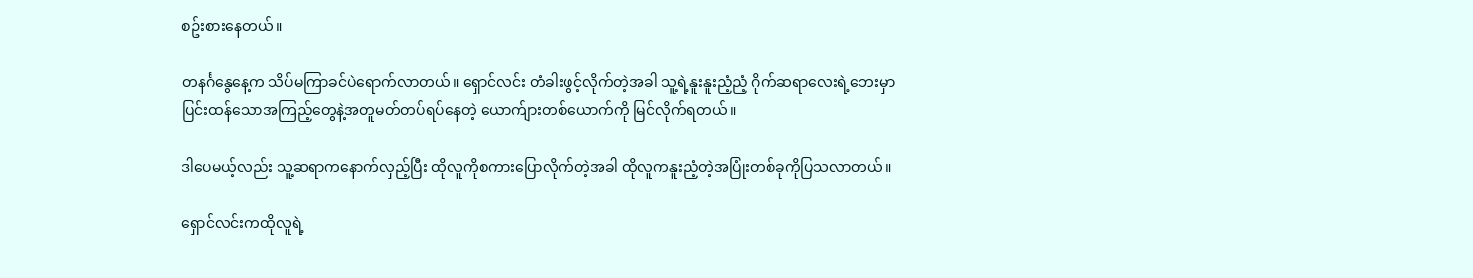စဥ်းစားနေတယ်။

တနင်္ဂနွေနေ့က သိပ်မကြာခင်ပဲရောက်လာတယ်။ ရှောင်လင်း တံခါးဖွင့်လိုက်တဲ့အခါ သူ့ရဲ့နူးနူးညံ့ညံ့ ဂိုက်ဆရာလေးရဲ့ဘေးမှာ ပြင်းထန်သောအကြည့်တွေနဲ့အတူမတ်တပ်ရပ်နေတဲ့ ယောက်ျားတစ်ယောက်ကို မြင်လိုက်ရတယ်။

ဒါပေမယ့်လည်း သူ့ဆရာကနောက်လှည့်ပြီး ထိုလူကိုစကားပြောလိုက်တဲ့အခါ ထိုလူကနူးညံ့တဲ့အပြုံးတစ်ခုကိုပြသလာတယ်။

ရှောင်လင်းကထိုလူရဲ့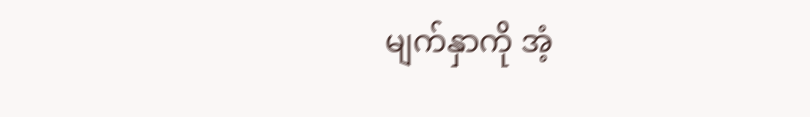မျက်နှာကို အံ့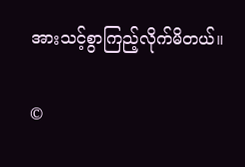အားသင့်စွာကြည့်လိုက်မိတယ်။

©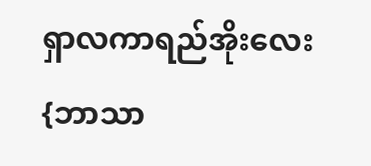ရှာလကာရည်အိုးလေး  {ဘာသာ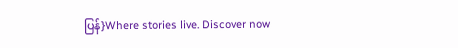ပြန်}Where stories live. Discover now